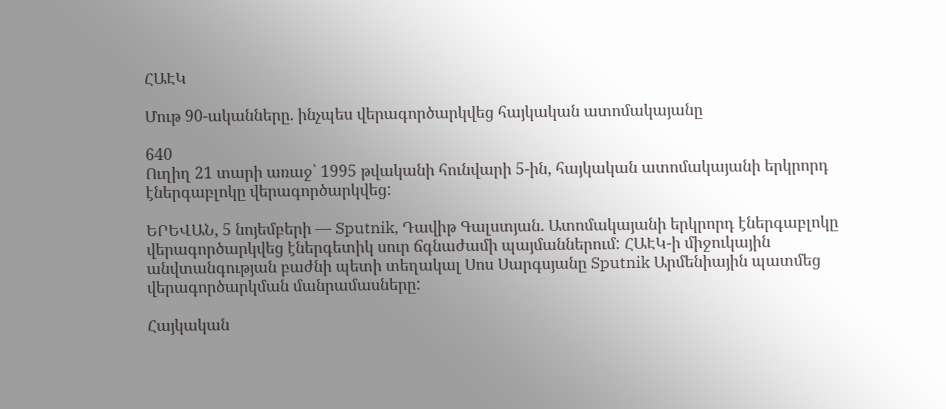ՀԱԷԿ

Մութ 90-ականները. ինչպես վերագործարկվեց հայկական ատոմակայանը

640
Ուղիղ 21 տարի առաջ՝ 1995 թվականի հունվարի 5-ին, հայկական ատոմակայանի երկրորդ էներգաբլոկը վերագործարկվեց:

ԵՐԵՎԱՆ, 5 նոյեմբերի — Sputnik, Դավիթ Գալստյան. Ատոմակայանի երկրորդ էներգաբլոկը վերագործարկվեց էներգետիկ սուր ճգնաժամի պայմաններում: ՀԱԷԿ-ի միջուկային անվտանգության բաժնի պետի տեղակալ Սոս Սարգսյանը Sputnik Արմենիային պատմեց վերագործարկման մանրամասները:

Հայկական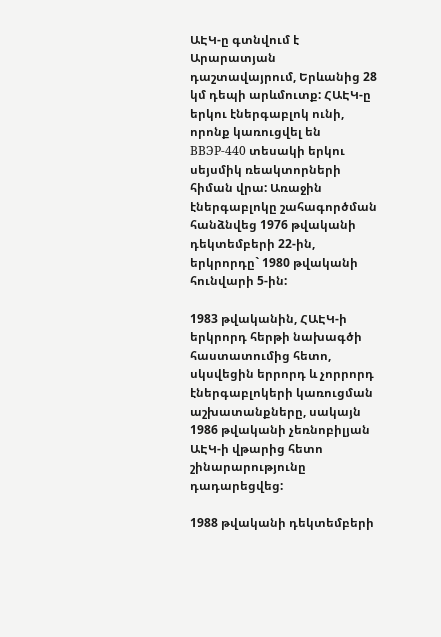ԱԷԿ-ը գտնվում է Արարատյան դաշտավայրում, Երևանից 28 կմ դեպի արևմուտք: ՀԱԷԿ-ը երկու էներգաբլոկ ունի, որոնք կառուցվել են ВВЭР-440 տեսակի երկու սեյսմիկ ռեակտորների հիման վրա: Առաջին էներգաբլոկը շահագործման հանձնվեց 1976 թվականի դեկտեմբերի 22-ին, երկրորդը` 1980 թվականի հունվարի 5-ին:

1983 թվականին, ՀԱԷԿ-ի երկրորդ հերթի նախագծի հաստատումից հետո, սկսվեցին երրորդ և չորրորդ էներգաբլոկերի կառուցման աշխատանքները, սակայն 1986 թվականի չեռնոբիլյան ԱԷԿ-ի վթարից հետո շինարարությունը դադարեցվեց:

1988 թվականի դեկտեմբերի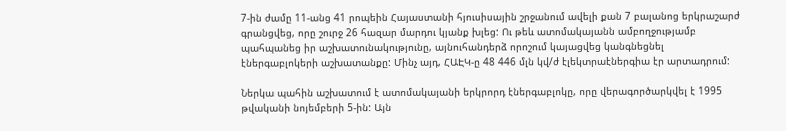7-ին ժամը 11-անց 41 րոպեին Հայաստանի հյուսիսային շրջանում ավելի քան 7 բալանոց երկրաշարժ գրանցվեց, որը շուրջ 26 հազար մարդու կյանք խլեց: Ու թեև ատոմակայանն ամբողջությամբ պահպանեց իր աշխատունակությունը, այնուհանդերձ որոշում կայացվեց կանգնեցնել էներգաբլոկերի աշխատանքը: Մինչ այդ, ՀԱԷԿ-ը 48 446 մլն կվ/ժ էլեկտրաէներգիա էր արտադրում:

Ներկա պահին աշխատում է ատոմակայանի երկրորդ էներգաբլոկը, որը վերագործարկվել է 1995 թվականի նոյեմբերի 5-ին: Այն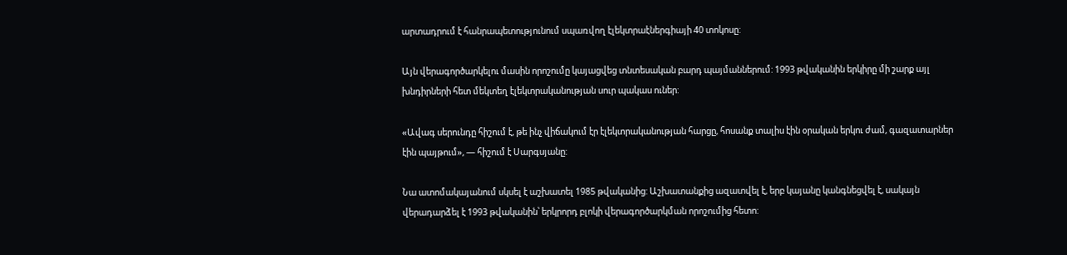արտադրում է հանրապետությունում սպառվող էլեկտրաէներգիայի 40 տոկոսը:

Այն վերագործարկելու մասին որոշումը կայացվեց տնտեսական բարդ պայմաններում: 1993 թվականին երկիրը մի շարք այլ խնդիրների հետ մեկտեղ էլեկտրականության սուր պակաս ուներ:

«Ավագ սերունդը հիշում է, թե ինչ վիճակում էր էլեկտրականության հարցը, հոսանք տալիս էին օրական երկու ժամ, գազատարներ էին պայթում», — հիշում է Սարգսյանը:

Նա ատոմակայանում սկսել է աշխատել 1985 թվականից: Աշխատանքից ազատվել է, երբ կայանը կանգնեցվել է, սակայն վերադարձել է 1993 թվականին՝ երկրորդ բլոկի վերագործարկման որոշումից հետո: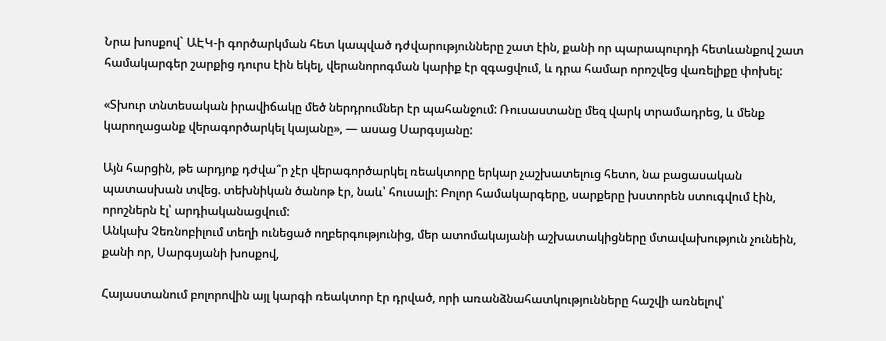Նրա խոսքով` ԱԷԿ-ի գործարկման հետ կապված դժվարությունները շատ էին, քանի որ պարապուրդի հետևանքով շատ համակարգեր շարքից դուրս էին եկել, վերանորոգման կարիք էր զգացվում, և դրա համար որոշվեց վառելիքը փոխել:

«Տխուր տնտեսական իրավիճակը մեծ ներդրումներ էր պահանջում: Ռուսաստանը մեզ վարկ տրամադրեց, և մենք կարողացանք վերագործարկել կայանը», — ասաց Սարգսյանը:

Այն հարցին, թե արդյոք դժվա՞ր չէր վերագործարկել ռեակտորը երկար չաշխատելուց հետո, նա բացասական պատասխան տվեց. տեխնիկան ծանոթ էր, նաև՝ հուսալի: Բոլոր համակարգերը, սարքերը խստորեն ստուգվում էին, որոշներն էլ՝ արդիականացվում:
Անկախ Չեռնոբիլում տեղի ունեցած ողբերգությունից, մեր ատոմակայանի աշխատակիցները մտավախություն չունեին, քանի որ, Սարգսյանի խոսքով,

Հայաստանում բոլորովին այլ կարգի ռեակտոր էր դրված, որի առանձնահատկությունները հաշվի առնելով՝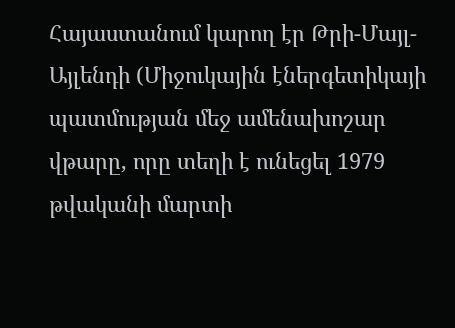Հայաստանում կարող էր Թրի-Մայլ-Այլենդի (Միջուկային էներգետիկայի պատմության մեջ ամենախոշար վթարը, որը տեղի է ունեցել 1979 թվականի մարտի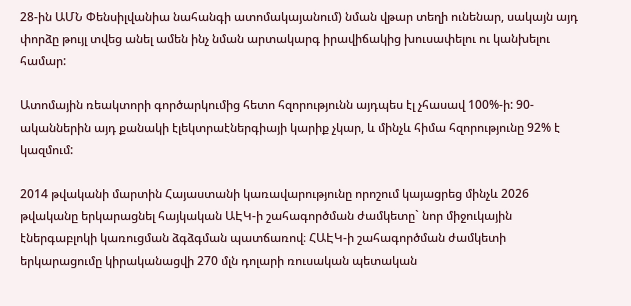28-ին ԱՄՆ Փենսիլվանիա նահանգի ատոմակայանում) նման վթար տեղի ունենար, սակայն այդ փորձը թույլ տվեց անել ամեն ինչ նման արտակարգ իրավիճակից խուսափելու ու կանխելու համար:

Ատոմային ռեակտորի գործարկումից հետո հզորությունն այդպես էլ չհասավ 100%-ի: 90-ականներին այդ քանակի էլեկտրաէներգիայի կարիք չկար, և մինչև հիմա հզորությունը 92% է կազմում:

2014 թվականի մարտին Հայաստանի կառավարությունը որոշում կայացրեց մինչև 2026 թվականը երկարացնել հայկական ԱԷԿ-ի շահագործման ժամկետը` նոր միջուկային էներգաբլոկի կառուցման ձգձգման պատճառով։ ՀԱԷԿ-ի շահագործման ժամկետի երկարացումը կիրականացվի 270 մլն դոլարի ռուսական պետական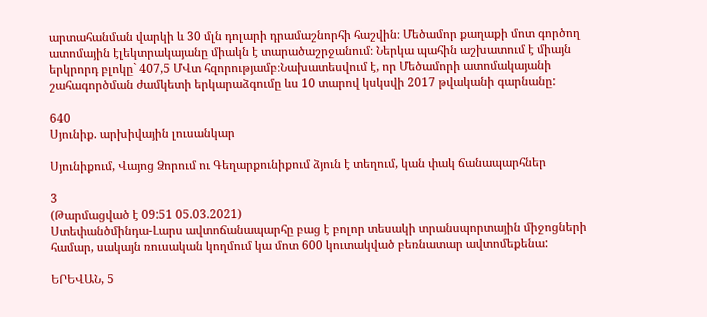արտահանման վարկի և 30 մլն դոլարի դրամաշնորհի հաշվին։ Մեծամոր քաղաքի մոտ գործող ատոմային էլեկտրակայանը միակն է տարածաշրջանում։ Ներկա պահին աշխատում է միայն երկրորդ բլոկը` 407,5 ՄՎտ հզորությամբ։Նախատեսվում է, որ Մեծամորի ատոմակայանի շահագործման ժամկետի երկարաձգումը ևս 10 տարով կսկսվի 2017 թվականի գարնանը:

640
Սյունիք. արխիվային լուսանկար

Սյունիքում, Վայոց Ձորում ու Գեղարքունիքում ձյուն է տեղում, կան փակ ճանապարհներ

3
(Թարմացված է 09:51 05.03.2021)
Ստեփանծմինդա-Լարս ավտոճանապարհը բաց է բոլոր տեսակի տրանսպորտային միջոցների համար, սակայն ռուսական կողմում կա մոտ 600 կուտակված բեռնատար ավտոմեքենա:

ԵՐԵՎԱՆ, 5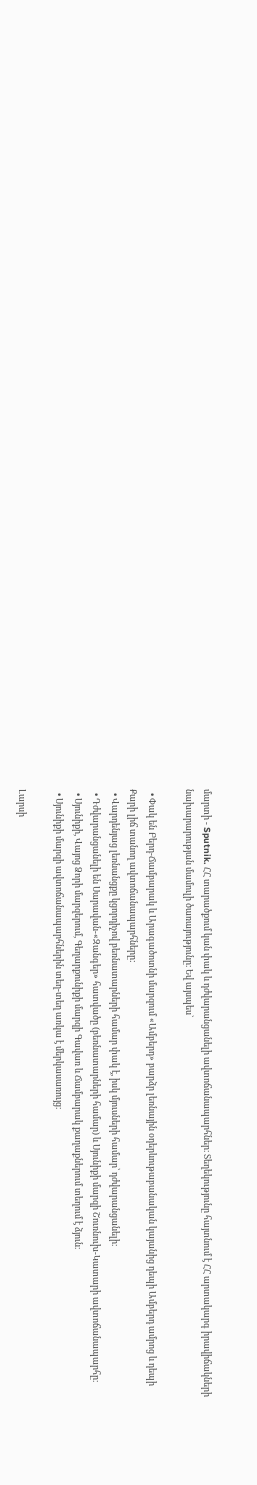մարտի - Sputnik. ՀՀ տարածքում կան փակ և դժվարանցանելի ավտոճանապարհներ։ Տեղեկությունը հայտնում է ՀՀ արտակարգ իրավիճակների նախարարության մամուլի ծառայությունը։ Եվ այսպես`

  • Փակ են Բերդ-Ճամբարակ և Արագածոտնի մարզում «Ամբերդ» բարձր լեռնային օդերևութաբանական կայանից դեպի Ամբերդ ամրոց և դեպի Քարի լիճ տանող ավտոճանապարհները:
  • Վարդենյաց լեռնանցքը կցորդիչով բեռնատարների համար փակ է, իսկ մյուսների համար՝ դժվարանցանելի։
  • Դժվարանցանելի են Սարավան-«Զանգեր» հատվածը (բեռնատարների համար) և Սյունիքի մարզի Շուռնուխ-Կատարի ավտոճանապարհը։
  • Սյունիքի, Վայոց Ձորի մարզերում, Գեղարքունիքի մարզի Գավառ և Ճամբարակ քաղաքներում տեղում է ձյուն։
  • Սյունիքի մարզի ավտոճանապարհներին տեղ-տեղ առկա է մերկասառույց։

Լարսի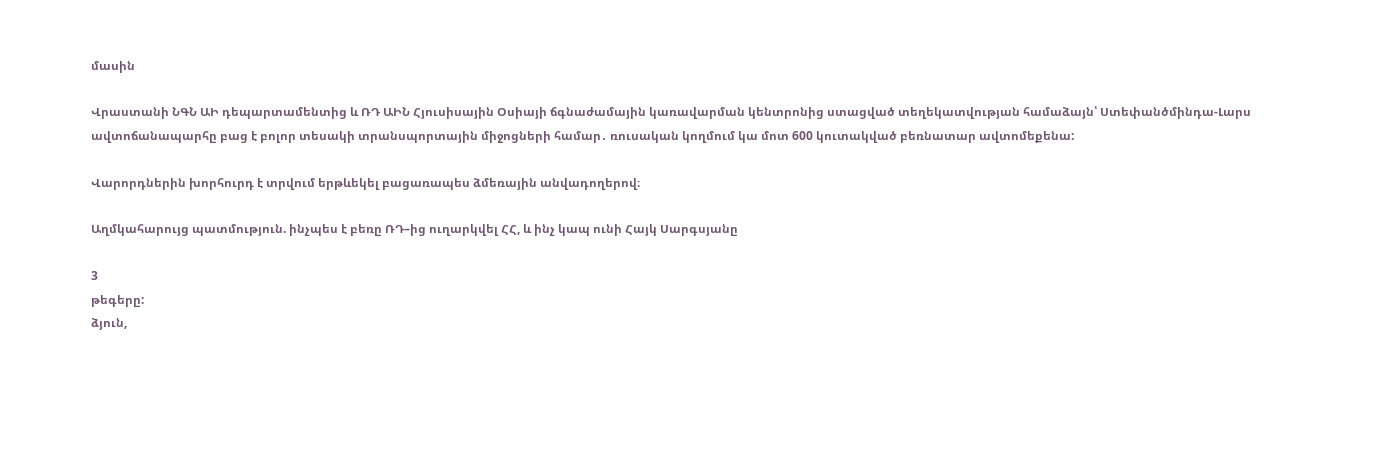մասին

Վրաստանի ՆԳՆ ԱԻ դեպարտամենտից և ՌԴ ԱԻՆ Հյուսիսային Օսիայի ճգնաժամային կառավարման կենտրոնից ստացված տեղեկատվության համաձայն՝ Ստեփանծմինդա-Լարս ավտոճանապարհը բաց է բոլոր տեսակի տրանսպորտային միջոցների համար․ ռուսական կողմում կա մոտ 600 կուտակված բեռնատար ավտոմեքենա:

Վարորդներին խորհուրդ է տրվում երթևեկել բացառապես ձմեռային անվադողերով։

Աղմկահարույց պատմություն. ինչպես է բեռը ՌԴ–ից ուղարկվել ՀՀ, և ինչ կապ ունի Հայկ Սարգսյանը

3
թեգերը:
ձյուն,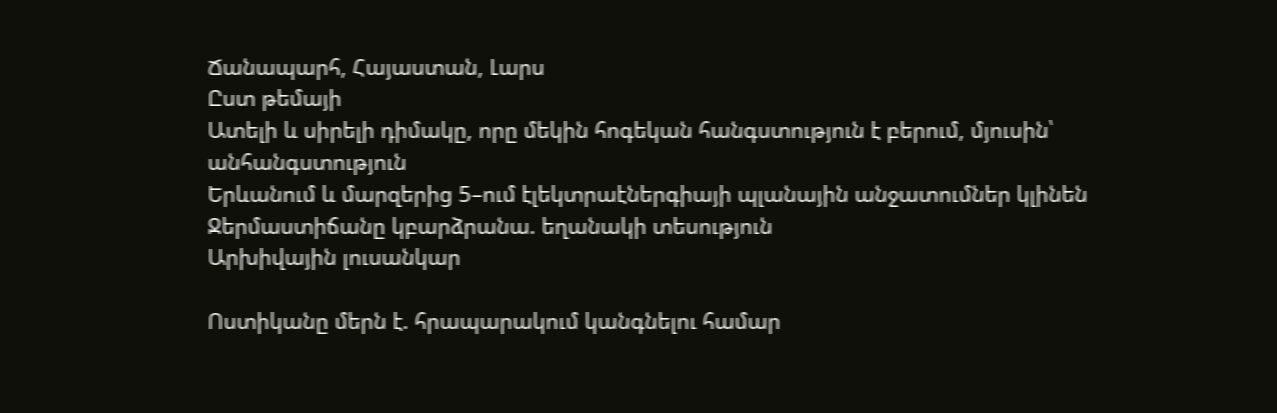Ճանապարհ, Հայաստան, Լարս
Ըստ թեմայի
Ատելի և սիրելի դիմակը, որը մեկին հոգեկան հանգստություն է բերում, մյուսին՝ անհանգստություն
Երևանում և մարզերից 5–ում էլեկտրաէներգիայի պլանային անջատումներ կլինեն
Ջերմաստիճանը կբարձրանա. եղանակի տեսություն
Արխիվային լուսանկար

Ոստիկանը մերն է. հրապարակում կանգնելու համար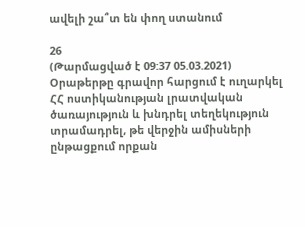ավելի շա՞տ են փող ստանում

26
(Թարմացված է 09:37 05.03.2021)
Օրաթերթը գրավոր հարցում է ուղարկել ՀՀ ոստիկանության լրատվական ծառայություն և խնդրել տեղեկություն տրամադրել, թե վերջին ամիսների ընթացքում որքան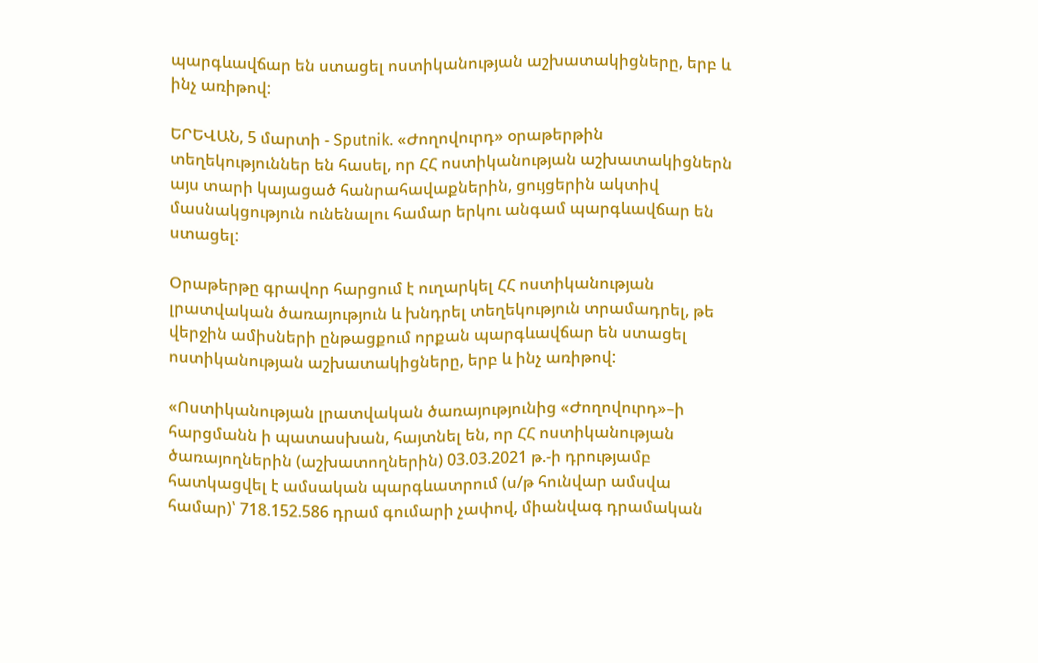պարգևավճար են ստացել ոստիկանության աշխատակիցները, երբ և ինչ առիթով:

ԵՐԵՎԱՆ, 5 մարտի - Sputnik. «Ժողովուրդ» օրաթերթին տեղեկություններ են հասել, որ ՀՀ ոստիկանության աշխատակիցներն այս տարի կայացած հանրահավաքներին, ցույցերին ակտիվ մասնակցություն ունենալու համար երկու անգամ պարգևավճար են ստացել:

Օրաթերթը գրավոր հարցում է ուղարկել ՀՀ ոստիկանության լրատվական ծառայություն և խնդրել տեղեկություն տրամադրել, թե վերջին ամիսների ընթացքում որքան պարգևավճար են ստացել ոստիկանության աշխատակիցները, երբ և ինչ առիթով:

«Ոստիկանության լրատվական ծառայությունից «Ժողովուրդ»–ի հարցմանն ի պատասխան, հայտնել են, որ ՀՀ ոստիկանության ծառայողներին (աշխատողներին) 03.03.2021 թ.-ի դրությամբ հատկացվել է ամսական պարգևատրում (ս/թ հունվար ամսվա համար)՝ 718.152.586 դրամ գումարի չափով, միանվագ դրամական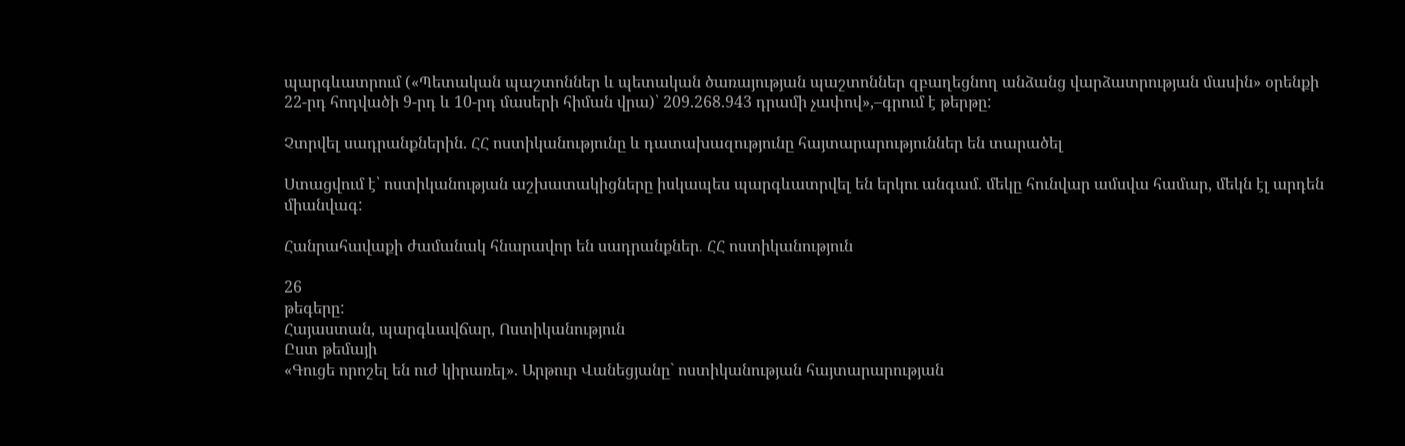պարգևատրում («Պետական պաշտոններ և պետական ծառայության պաշտոններ զբաղեցնող անձանց վարձատրության մասին» օրենքի 22-րդ հոդվածի 9-րդ և 10-րդ մասերի հիման վրա)՝ 209.268.943 դրամի չափով»,–գրում է թերթը:

Չտրվել սադրանքներին. ՀՀ ոստիկանությունը և դատախազությունը հայտարարություններ են տարածել

Ստացվում է՝ ոստիկանության աշխատակիցները իսկապես պարգևատրվել են երկու անգամ. մեկը հունվար ամսվա համար, մեկն էլ արդեն միանվագ:

Հանրահավաքի ժամանակ հնարավոր են սադրանքներ․ ՀՀ ոստիկանություն

26
թեգերը:
Հայաստան, պարգևավճար, Ոստիկանություն
Ըստ թեմայի
«Գուցե որոշել են ուժ կիրառել». Արթուր Վանեցյանը` ոստիկանության հայտարարության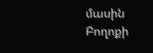մասին
Բողոքի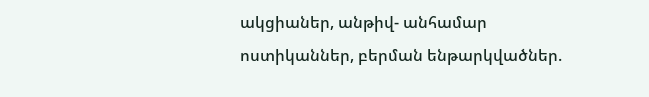ակցիաներ, անթիվ- անհամար ոստիկաններ, բերման ենթարկվածներ.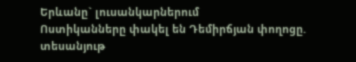Երևանը` լուսանկարներում
Ոստիկանները փակել են Դեմիրճյան փողոցը. տեսանյութ